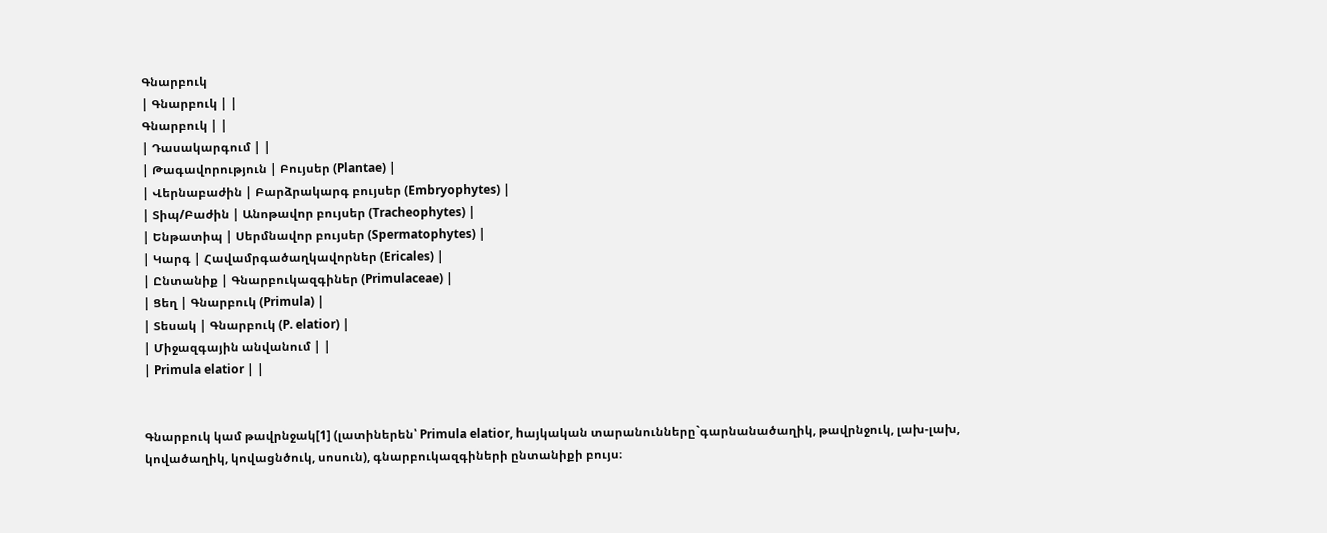Գնարբուկ
| Գնարբուկ | |
Գնարբուկ | |
| Դասակարգում | |
| Թագավորություն | Բույսեր (Plantae) |
| Վերնաբաժին | Բարձրակարգ բույսեր (Embryophytes) |
| Տիպ/Բաժին | Անոթավոր բույսեր (Tracheophytes) |
| Ենթատիպ | Սերմնավոր բույսեր (Spermatophytes) |
| Կարգ | Հավամրգածաղկավորներ (Ericales) |
| Ընտանիք | Գնարբուկազգիներ (Primulaceae) |
| Ցեղ | Գնարբուկ (Primula) |
| Տեսակ | Գնարբուկ (P. elatior) |
| Միջազգային անվանում | |
| Primula elatior | |


Գնարբուկ կամ թավրնջակ[1] (լատիներեն՝ Primula elatior, hայկական տարանունները`գարնանածաղիկ, թավրնջուկ, լախ-լախ, կովածաղիկ, կովացնծուկ, սոսուն), գնարբուկազգիների ընտանիքի բույս։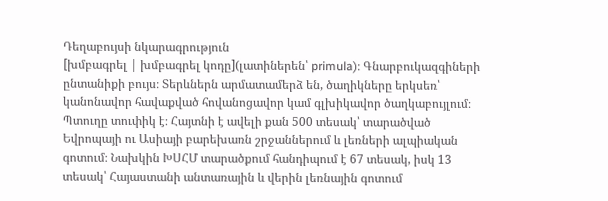Դեղաբույսի նկարագրություն
[խմբագրել | խմբագրել կոդը](լատիներեն՝ primula)։ Գնարբուկազգիների ընտանիքի բույս։ Տերևներն արմատամերձ են, ծաղիկները երկսեռ՝ կանոնավոր հավաքված հովանոցավոր կամ գլխիկավոր ծաղկաբույլում։ Պտուղը տուփիկ է։ Հայտնի է ավելի քան 500 տեսակ՝ տարածված Եվրոպայի ու Ասիայի բարեխառն շրջաններում և լեռների ալպիական գոտում։ Նախկին ԽՍՀՄ տարածքում հանդիպում է 67 տեսակ, իսկ 13 տեսակ՝ Հայաստանի անտառային և վերին լեռնային գոտում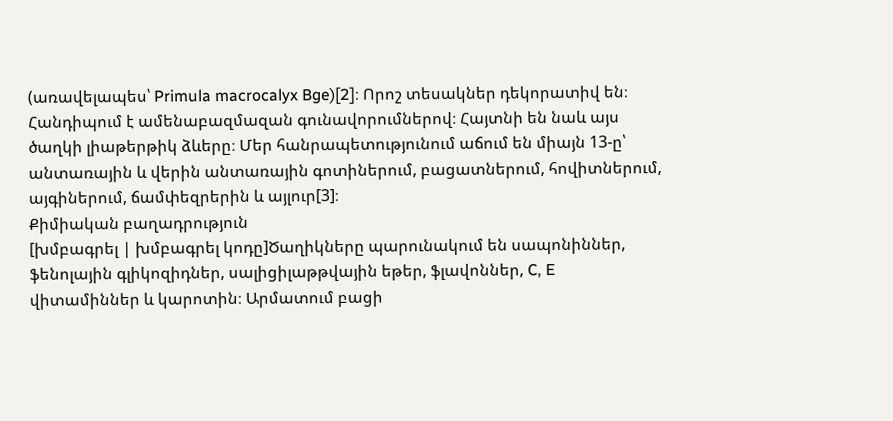(առավելապես՝ Primula macrocalyx Bge)[2]։ Որոշ տեսակներ դեկորատիվ են։ Հանդիպում է ամենաբազմազան գունավորումներով։ Հայտնի են նաև այս ծաղկի լիաթերթիկ ձևերը։ Մեր հանրապետությունում աճում են միայն 13-ը՝ անտառային և վերին անտառային գոտիներում, բացատներում, հովիտներում, այգիներում, ճամփեզրերին և այլուր[3]։
Քիմիական բաղադրություն
[խմբագրել | խմբագրել կոդը]Ծաղիկները պարունակում են սապոնիններ, ֆենոլային գլիկոզիդներ, սալիցիլաթթվային եթեր, ֆլավոններ, C, E վիտամիններ և կարոտին։ Արմատում բացի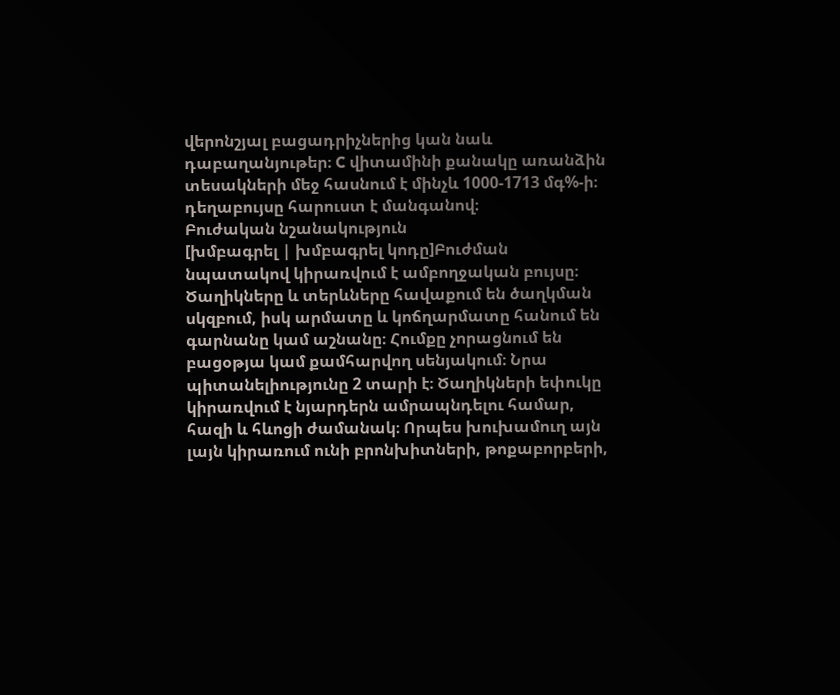վերոնշյալ բացադրիչներից կան նաև դաբաղանյութեր։ C վիտամինի քանակը առանձին տեսակների մեջ հասնում է մինչև 1000-1713 մգ%-ի։ դեղաբույսը հարուստ է մանգանով։
Բուժական նշանակություն
[խմբագրել | խմբագրել կոդը]Բուժման նպատակով կիրառվում է ամբողջական բույսը։ Ծաղիկները և տերևները հավաքում են ծաղկման սկզբում, իսկ արմատը և կոճղարմատը հանում են գարնանը կամ աշնանը։ Հումքը չորացնում են բացօթյա կամ քամհարվող սենյակում։ Նրա պիտանելիությունը 2 տարի է։ Ծաղիկների եփուկը կիրառվում է նյարդերն ամրապնդելու համար, հազի և հևոցի ժամանակ։ Որպես խուխամուղ այն լայն կիրառում ունի բրոնխիտների, թոքաբորբերի,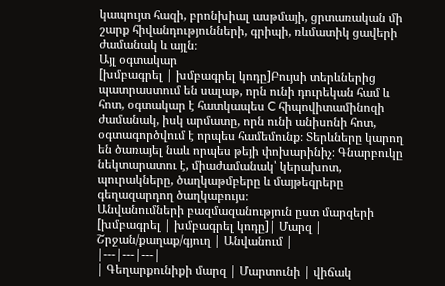կապույտ հազի, բրոնխիալ ասթմայի, ցրտառական մի շարք հիվանդությունների, գրիպի, ռևմատիկ ցավերի ժամանակ և այլն։
Այլ օգտակար
[խմբագրել | խմբագրել կոդը]Բույսի տերևներից պատրաստում են սալաթ, որն ունի դուրեկան համ և հոտ, օգտակար է հատկապես C հիպովիտամինոզի ժամանակ, իսկ արմատը, որն ունի անիսոնի հոտ, օգտագործվում է որպես համեմունք։ Տերևները կարող են ծառայել նաև որպես թեյի փոխարինիչ։ Գնարբուկը նեկտարատու է, միաժամանակ՝ կերախոտ, պուրակները, ծաղկաթմբերը և մայթեզրերը գեղազարդող ծաղկաբույս։
Անվանումների բազմազանություն ըստ մարզերի
[խմբագրել | խմբագրել կոդը]| Մարզ | Շրջան/քաղաք/գյուղ | Անվանում |
|---|---|---|
| Գեղարքունիքի մարզ | Մարտունի | վիճակ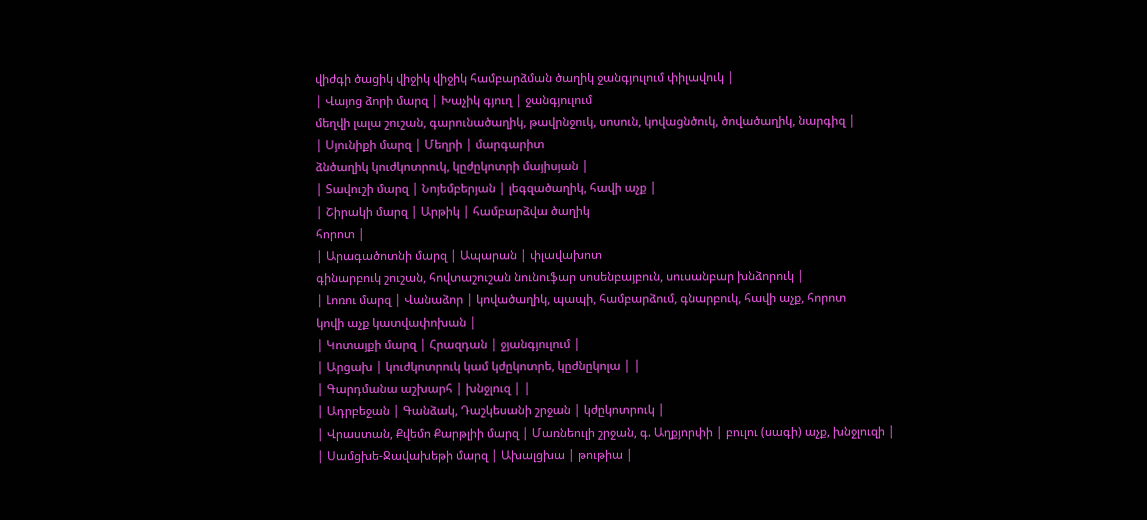վիժգի ծացիկ վիջիկ վիջիկ համբարձման ծաղիկ ջանգյուլում փիլավուկ |
| Վայոց ձորի մարզ | Խաչիկ գյուղ | ջանգյուլում
մեղվի լալա շուշան, գարունածաղիկ, թավրնջուկ, սոսուն, կովացնծուկ, ծովածաղիկ, նարգիզ |
| Սյունիքի մարզ | Մեղրի | մարգարիտ
ձնծաղիկ կուժկոտրուկ, կըժըկոտրի մայիսյան |
| Տավուշի մարզ | Նոյեմբերյան | լեգզածաղիկ, հավի աչք |
| Շիրակի մարզ | Արթիկ | համբարձվա ծաղիկ
հորոտ |
| Արագածոտնի մարզ | Ապարան | փլավախոտ
գինարբուկ շուշան, հովտաշուշան նունուֆար սոսենբայբուն, սուսանբար խնձորուկ |
| Լոռու մարզ | Վանաձոր | կովածաղիկ, պապի, համբարձում, գնարբուկ, հավի աչք, հորոտ
կովի աչք կատվափոխան |
| Կոտայքի մարզ | Հրազդան | ջյանգյուլում |
| Արցախ | կուժկոտրուկ կամ կժըկոտրե, կըժնըկոլա | |
| Գարդմանա աշխարհ | խնջլուզ | |
| Ադրբեջան | Գանձակ, Դաշկեսանի շրջան | կժըկոտրուկ |
| Վրաստան, Քվեմո Քարթլիի մարզ | Մառնեուլի շրջան, գ. Աղքյորփի | բուլու (սագի) աչք, խնջլուզի |
| Սամցխե-Ջավախեթի մարզ | Ախալցխա | թութիա |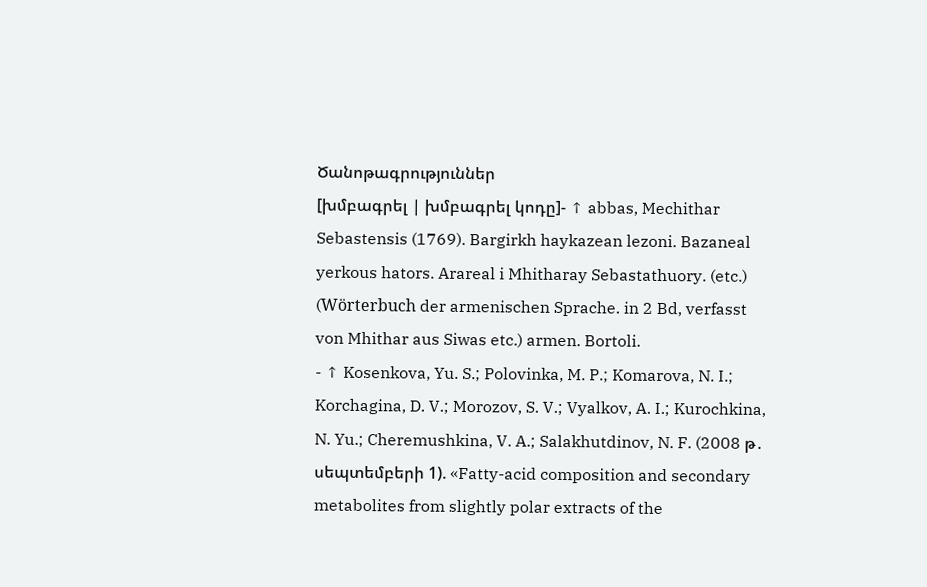Ծանոթագրություններ
[խմբագրել | խմբագրել կոդը]- ↑ abbas, Mechithar Sebastensis (1769). Bargirkh haykazean lezoni. Bazaneal yerkous hators. Arareal i Mhitharay Sebastathuory. (etc.) (Wörterbuch der armenischen Sprache. in 2 Bd, verfasst von Mhithar aus Siwas etc.) armen. Bortoli.
- ↑ Kosenkova, Yu. S.; Polovinka, M. P.; Komarova, N. I.; Korchagina, D. V.; Morozov, S. V.; Vyalkov, A. I.; Kurochkina, N. Yu.; Cheremushkina, V. A.; Salakhutdinov, N. F. (2008 թ․ սեպտեմբերի 1). «Fatty-acid composition and secondary metabolites from slightly polar extracts of the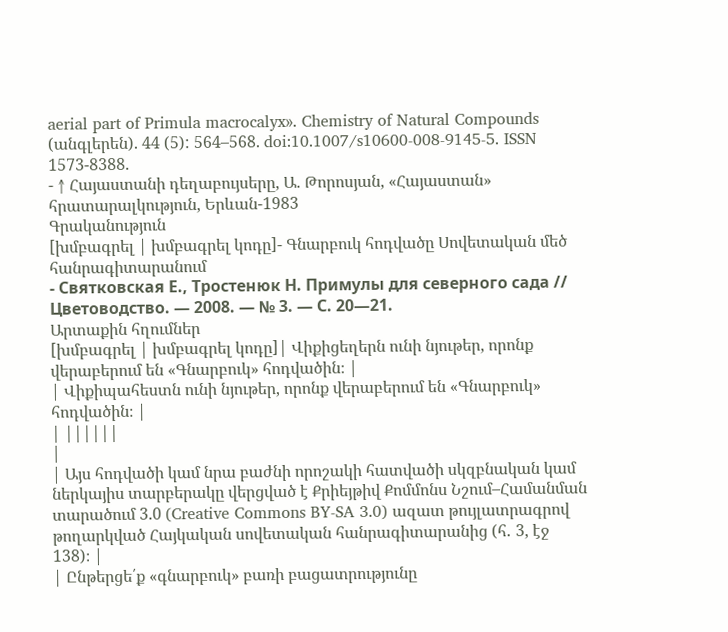aerial part of Primula macrocalyx». Chemistry of Natural Compounds (անգլերեն). 44 (5): 564–568. doi:10.1007/s10600-008-9145-5. ISSN 1573-8388.
- ↑ Հայաստանի դեղաբույսերը, Ա. Թորոսյան, «Հայաստան» հրատարալկություն, Երևան-1983
Գրականություն
[խմբագրել | խմբագրել կոդը]- Գնարբուկ հոդվածը Սովետական մեծ հանրագիտարանում
- Святковская Е., Тростенюк Н. Примулы для северного сада // Цветоводство. — 2008. — № 3. — С. 20—21.
Արտաքին հղումներ
[խմբագրել | խմբագրել կոդը]| Վիքիցեղերն ունի նյութեր, որոնք վերաբերում են «Գնարբուկ» հոդվածին։ |
| Վիքիպահեստն ունի նյութեր, որոնք վերաբերում են «Գնարբուկ» հոդվածին։ |
| ||||||
|
| Այս հոդվածի կամ նրա բաժնի որոշակի հատվածի սկզբնական կամ ներկայիս տարբերակը վերցված է Քրիեյթիվ Քոմմոնս Նշում–Համանման տարածում 3.0 (Creative Commons BY-SA 3.0) ազատ թույլատրագրով թողարկված Հայկական սովետական հանրագիտարանից (հ․ 3, էջ 138)։ |
| Ընթերցե՛ք «գնարբուկ» բառի բացատրությունը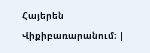Հայերեն Վիքիբառարանում։ |